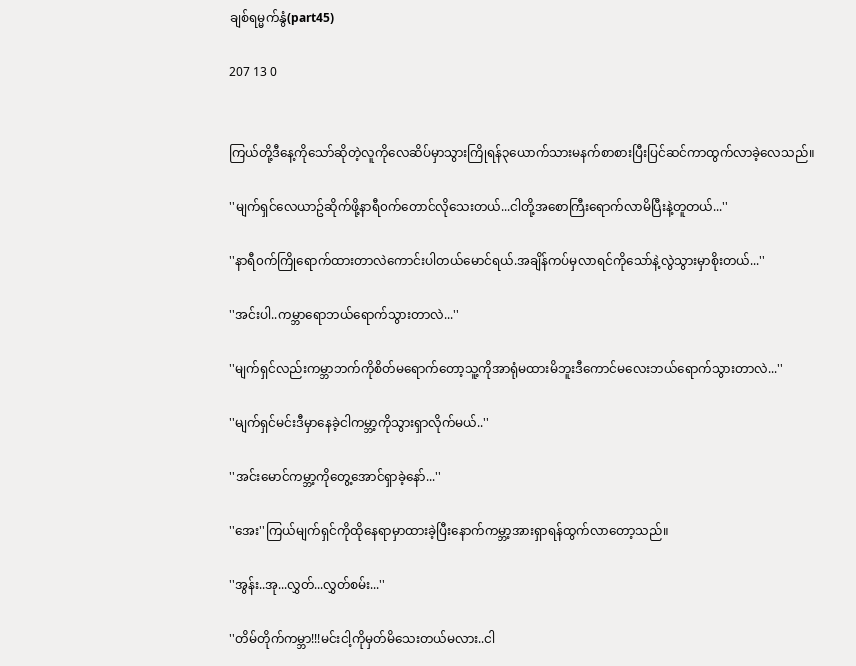ချစ်ရမ္မက်နွံ(part45)

207 13 0


ကြယ်တို့ဒီနေ့ကိုသော်ဆိုတဲ့လူကိုလေဆိပ်မှာသွားကြိုရန်၃ယောက်သားမနက်စာစားပြီးပြင်ဆင်ကာထွက်လာခဲ့လေသည်။

''မျက်ရှင်လေယာဥ်ဆိုက်ဖို့နာရီ၀က်တောင်လိုသေးတယ်...ငါတို့အစောကြီးရောက်လာမိပြီးနဲ့တူတယ်...''

''နာရီ၀က်ကြိုရောက်ထားတာလဲကောင်းပါတယ်မောင်ရယ်.အချိန်ကပ်မှလာရင်ကိုသော်နဲ့လွဲသွားမှာစိုးတယ်...''

''အင်းပါ..ကမ္ဘာရောဘယ်ရောက်သွားတာလဲ...''

''မျက်ရှင်လည်းကမ္ဘာဘက်ကိုစိတ်မရောက်တော့သူ့ကိုအာရုံမထားမိဘူးဒီကောင်မလေးဘယ်ရောက်သွားတာလဲ...''

''မျက်ရှင်မင်းဒီမှာနေခဲ့ငါကမ္ဘာ့ကိုသွားရှာလိုက်မယ်..''

''အင်းမောင်ကမ္ဘာ့ကိုတွေ့အောင်ရှာခဲ့နော်...''

''အေး''ကြယ်မျက်ရှင်ကိုထိုနေရာမှာထားခဲ့ပြီးနောက်ကမ္ဘာ့အားရှာရန်ထွက်လာတော့သည်။

''အွန်း..အု...လွှတ်...လွှတ်စမ်း...''

''တိမ်တိုက်ကမ္ဘာ!!!မင်းငါ့ကိုမှတ်မိသေးတယ်မလား..ငါ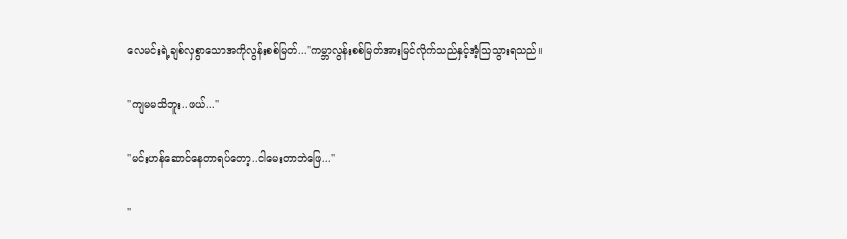လေမင်းရဲ့ချစ်လှစွာသောအကိုလွန်းစစ်မြတ်...''ကမ္ဘာလွန်းစစ်မြတ်အားမြင်လိုက်သည်နှင့်အံ့သြသွားရသည်။

''ကျမမသိဘူး..ဖယ်...''

''မင်းဟန်ဆောင်နေတာရပ်တော့..ငါမေးတာဘဲဖြေ...''

''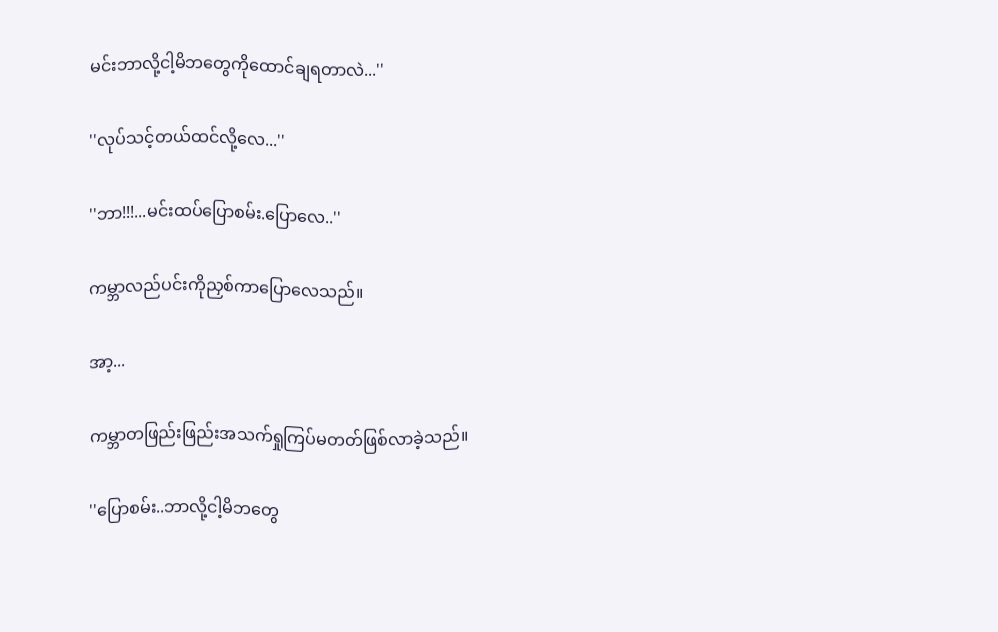မင်းဘာလို့ငါ့မိဘတွေကိုထောင်ချရတာလဲ...''

''လုပ်သင့်တယ်ထင်လို့လေ...''

''ဘာ!!!...မင်းထပ်ပြောစမ်း.ပြောလေ..''

ကမ္ဘာလည်ပင်းကိုညှစ်ကာပြောလေသည်။

အာ့...

ကမ္ဘာတဖြည်းဖြည်းအသက်ရှုကြပ်မတတ်ဖြစ်လာခဲ့သည်။

''ပြောစမ်း..ဘာလို့ငါ့မိဘတွေ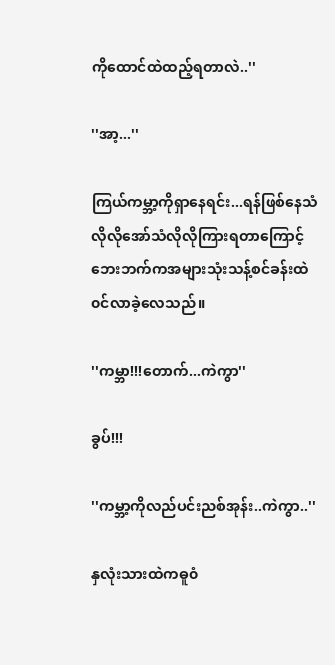ကိုထောင်ထဲထည့်ရတာလဲ..''

''အာ့...''

ကြယ်ကမ္ဘာ့ကိုရှာနေရင်း...ရန်ဖြစ်နေသံလိုလိုအော်သံလိုလိုကြားရတာကြောင့်ဘေးဘက်ကအများသုံးသန့်စင်ခန်းထဲ၀င်လာခဲ့လေသည်။

''ကမ္ဘာ!!!တောက်...ကဲကွာ''

ခွပ်!!!

''ကမ္ဘာ့ကိုလည်ပင်းညစ်အုန်း..ကဲကွာ..''

နှလုံးသားထဲကဓူ၀ံ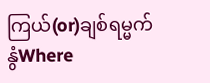ကြယ်(or)ချစ်ရမ္မက်နွံWhere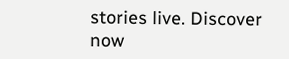stories live. Discover now